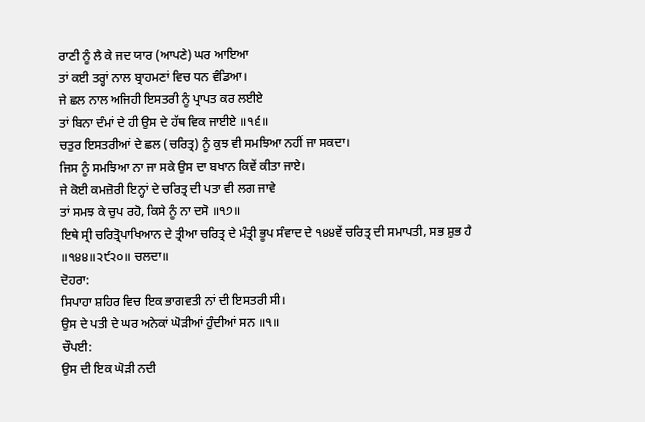ਰਾਣੀ ਨੂੰ ਲੈ ਕੇ ਜਦ ਯਾਰ (ਆਪਣੇ) ਘਰ ਆਇਆ
ਤਾਂ ਕਈ ਤਰ੍ਹਾਂ ਨਾਲ ਬ੍ਰਾਹਮਣਾਂ ਵਿਚ ਧਨ ਵੰਡਿਆ।
ਜੇ ਛਲ ਨਾਲ ਅਜਿਹੀ ਇਸਤਰੀ ਨੂੰ ਪ੍ਰਾਪਤ ਕਰ ਲਈਏ
ਤਾਂ ਬਿਨਾ ਦੰਮਾਂ ਦੇ ਹੀ ਉਸ ਦੇ ਹੱਥ ਵਿਕ ਜਾਈਏ ॥੧੬॥
ਚਤੁਰ ਇਸਤਰੀਆਂ ਦੇ ਛਲ (ਚਰਿਤ੍ਰ) ਨੂੰ ਕੁਝ ਵੀ ਸਮਝਿਆ ਨਹੀਂ ਜਾ ਸਕਦਾ।
ਜਿਸ ਨੂੰ ਸਮਝਿਆ ਨਾ ਜਾ ਸਕੇ ਉਸ ਦਾ ਬਖਾਨ ਕਿਵੇਂ ਕੀਤਾ ਜਾਏ।
ਜੇ ਕੋਈ ਕਮਜ਼ੋਰੀ ਇਨ੍ਹਾਂ ਦੇ ਚਰਿਤ੍ਰ ਦੀ ਪਤਾ ਵੀ ਲਗ ਜਾਵੇ
ਤਾਂ ਸਮਝ ਕੇ ਚੁਪ ਰਹੋ, ਕਿਸੇ ਨੂੰ ਨਾ ਦਸੋ ॥੧੭॥
ਇਥੇ ਸ੍ਰੀ ਚਰਿਤ੍ਰੋਪਾਖਿਆਨ ਦੇ ਤ੍ਰੀਆ ਚਰਿਤ੍ਰ ਦੇ ਮੰਤ੍ਰੀ ਭੂਪ ਸੰਵਾਦ ਦੇ ੧੪੪ਵੇਂ ਚਰਿਤ੍ਰ ਦੀ ਸਮਾਪਤੀ, ਸਭ ਸ਼ੁਭ ਹੈ ॥੧੪੪॥੨੯੨੦॥ ਚਲਦਾ॥
ਦੋਹਰਾ:
ਸਿਪਾਹਾ ਸ਼ਹਿਰ ਵਿਚ ਇਕ ਭਾਗਵਤੀ ਨਾਂ ਦੀ ਇਸਤਰੀ ਸੀ।
ਉਸ ਦੇ ਪਤੀ ਦੇ ਘਰ ਅਨੇਕਾਂ ਘੋੜੀਆਂ ਹੁੰਦੀਆਂ ਸਨ ॥੧॥
ਚੌਪਈ:
ਉਸ ਦੀ ਇਕ ਘੋੜੀ ਨਦੀ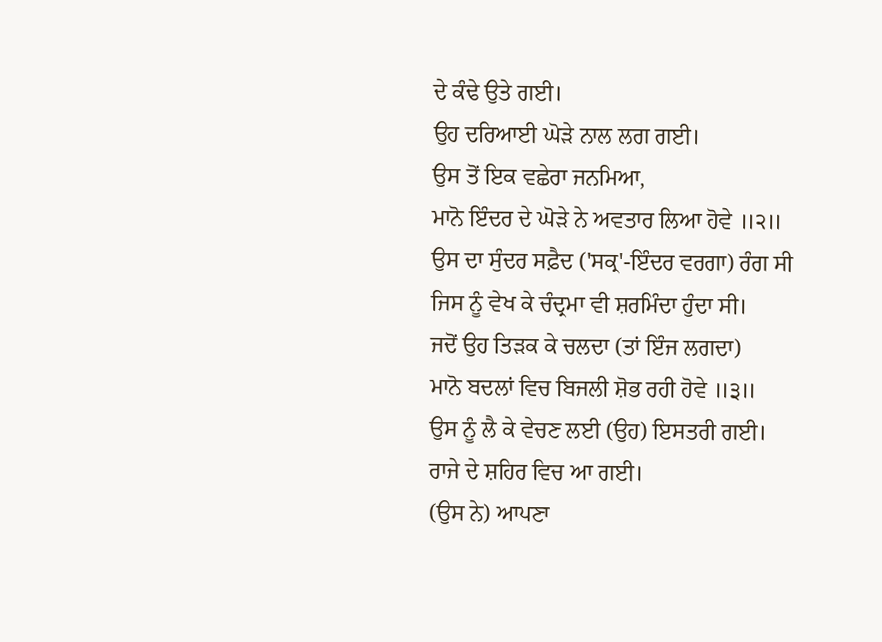ਦੇ ਕੰਢੇ ਉਤੇ ਗਈ।
ਉਹ ਦਰਿਆਈ ਘੋੜੇ ਨਾਲ ਲਗ ਗਈ।
ਉਸ ਤੋਂ ਇਕ ਵਛੇਰਾ ਜਨਮਿਆ,
ਮਾਨੋ ਇੰਦਰ ਦੇ ਘੋੜੇ ਨੇ ਅਵਤਾਰ ਲਿਆ ਹੋਵੇ ॥੨॥
ਉਸ ਦਾ ਸੁੰਦਰ ਸਫ਼ੈਦ ('ਸਕ੍ਰ'-ਇੰਦਰ ਵਰਗਾ) ਰੰਗ ਸੀ
ਜਿਸ ਨੂੰ ਵੇਖ ਕੇ ਚੰਦ੍ਰਮਾ ਵੀ ਸ਼ਰਮਿੰਦਾ ਹੁੰਦਾ ਸੀ।
ਜਦੋਂ ਉਹ ਤਿੜਕ ਕੇ ਚਲਦਾ (ਤਾਂ ਇੰਜ ਲਗਦਾ)
ਮਾਨੋ ਬਦਲਾਂ ਵਿਚ ਬਿਜਲੀ ਸ਼ੋਭ ਰਹੀ ਹੋਵੇ ॥੩॥
ਉਸ ਨੂੰ ਲੈ ਕੇ ਵੇਚਣ ਲਈ (ਉਹ) ਇਸਤਰੀ ਗਈ।
ਰਾਜੇ ਦੇ ਸ਼ਹਿਰ ਵਿਚ ਆ ਗਈ।
(ਉਸ ਨੇ) ਆਪਣਾ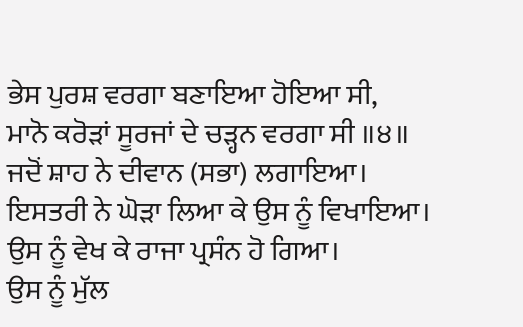ਭੇਸ ਪੁਰਸ਼ ਵਰਗਾ ਬਣਾਇਆ ਹੋਇਆ ਸੀ,
ਮਾਨੋ ਕਰੋੜਾਂ ਸੂਰਜਾਂ ਦੇ ਚੜ੍ਹਨ ਵਰਗਾ ਸੀ ॥੪॥
ਜਦੋਂ ਸ਼ਾਹ ਨੇ ਦੀਵਾਨ (ਸਭਾ) ਲਗਾਇਆ।
ਇਸਤਰੀ ਨੇ ਘੋੜਾ ਲਿਆ ਕੇ ਉਸ ਨੂੰ ਵਿਖਾਇਆ।
ਉਸ ਨੂੰ ਵੇਖ ਕੇ ਰਾਜਾ ਪ੍ਰਸੰਨ ਹੋ ਗਿਆ।
ਉਸ ਨੂੰ ਮੁੱਲ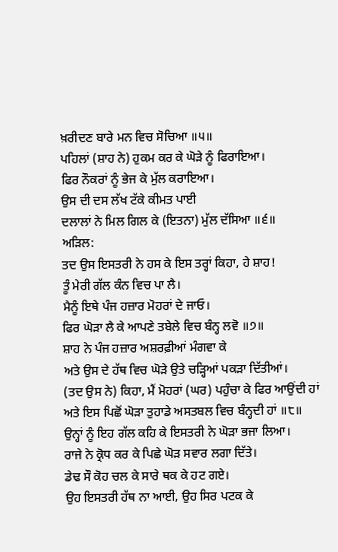ਖ਼ਰੀਦਣ ਬਾਰੇ ਮਨ ਵਿਚ ਸੋਚਿਆ ॥੫॥
ਪਹਿਲਾਂ (ਸ਼ਾਹ ਨੇ) ਹੁਕਮ ਕਰ ਕੇ ਘੋੜੇ ਨੂੰ ਫਿਰਾਇਆ।
ਫਿਰ ਨੌਕਰਾਂ ਨੂੰ ਭੇਜ ਕੇ ਮੁੱਲ ਕਰਾਇਆ।
ਉਸ ਦੀ ਦਸ ਲੱਖ ਟੱਕੇ ਕੀਮਤ ਪਾਈ
ਦਲਾਲਾਂ ਨੇ ਮਿਲ ਗਿਲ ਕੇ (ਇਤਨਾ) ਮੁੱਲ ਦੱਸਿਆ ॥੬॥
ਅੜਿਲ:
ਤਦ ਉਸ ਇਸਤਰੀ ਨੇ ਹਸ ਕੇ ਇਸ ਤਰ੍ਹਾਂ ਕਿਹਾ, ਹੇ ਸ਼ਾਹ!
ਤੂੰ ਮੇਰੀ ਗੱਲ ਕੰਨ ਵਿਚ ਪਾ ਲੈ।
ਮੈਨੂੰ ਇਥੇ ਪੰਜ ਹਜ਼ਾਰ ਮੋਹਰਾਂ ਦੇ ਜਾਓ।
ਫਿਰ ਘੋੜਾ ਲੈ ਕੇ ਆਪਣੇ ਤਬੇਲੇ ਵਿਚ ਬੰਨ੍ਹ ਲਵੋ ॥੭॥
ਸ਼ਾਹ ਨੇ ਪੰਜ ਹਜ਼ਾਰ ਅਸ਼ਰਫ਼ੀਆਂ ਮੰਗਵਾ ਕੇ
ਅਤੇ ਉਸ ਦੇ ਹੱਥ ਵਿਚ ਘੋੜੇ ਉਤੇ ਚੜ੍ਹਿਆਂ ਪਕੜਾ ਦਿੱਤੀਆਂ।
(ਤਦ ਉਸ ਨੇ) ਕਿਹਾ, ਮੈਂ ਮੋਹਰਾਂ (ਘਰ) ਪਹੁੰਚਾ ਕੇ ਫਿਰ ਆਉਂਦੀ ਹਾਂ
ਅਤੇ ਇਸ ਪਿਛੋਂ ਘੋੜਾ ਤੁਹਾਡੇ ਅਸਤਬਲ ਵਿਚ ਬੰਨ੍ਹਦੀ ਹਾਂ ॥੮॥
ਉਨ੍ਹਾਂ ਨੂੰ ਇਹ ਗੱਲ ਕਹਿ ਕੇ ਇਸਤਰੀ ਨੇ ਘੋੜਾ ਭਜਾ ਲਿਆ।
ਰਾਜੇ ਨੇ ਕ੍ਰੋਧ ਕਰ ਕੇ ਪਿਛੇ ਘੋੜ ਸਵਾਰ ਲਗਾ ਦਿੱਤੇ।
ਡੇਢ ਸੌ ਕੋਹ ਚਲ ਕੇ ਸਾਰੇ ਥਕ ਕੇ ਹਟ ਗਏ।
ਉਹ ਇਸਤਰੀ ਹੱਥ ਨਾ ਆਈ, ਉਹ ਸਿਰ ਪਟਕ ਕੇ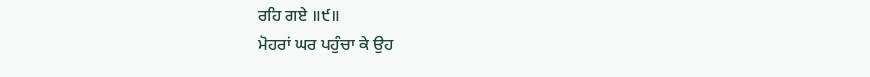ਰਹਿ ਗਏ ॥੯॥
ਮੋਹਰਾਂ ਘਰ ਪਹੁੰਚਾ ਕੇ ਉਹ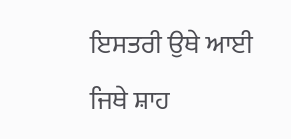ਇਸਤਰੀ ਉਥੇ ਆਈ
ਜਿਥੇ ਸ਼ਾਹ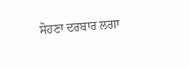ਸੋਹਣਾ ਦਰਬਾਰ ਲਗਾ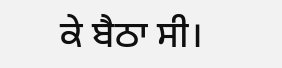ਕੇ ਬੈਠਾ ਸੀ।